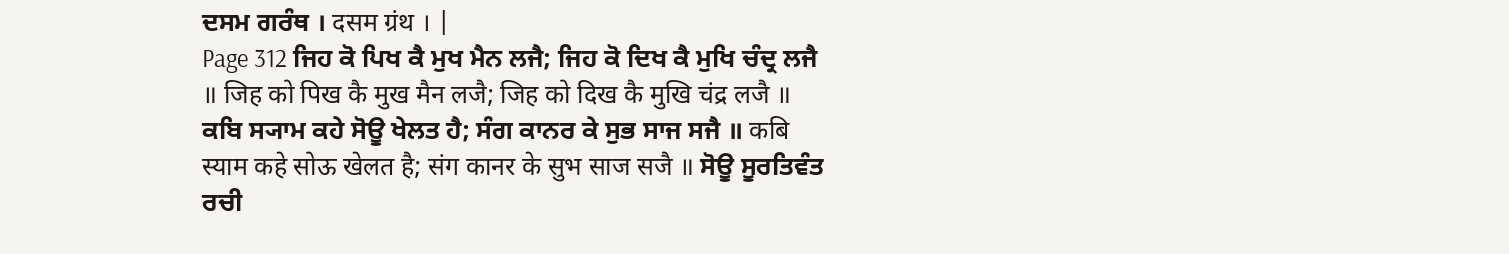ਦਸਮ ਗਰੰਥ । दसम ग्रंथ । |
Page 312 ਜਿਹ ਕੋ ਪਿਖ ਕੈ ਮੁਖ ਮੈਨ ਲਜੈ; ਜਿਹ ਕੋ ਦਿਖ ਕੈ ਮੁਖਿ ਚੰਦ੍ਰ ਲਜੈ ॥ जिह को पिख कै मुख मैन लजै; जिह को दिख कै मुखि चंद्र लजै ॥ ਕਬਿ ਸ੍ਯਾਮ ਕਹੇ ਸੋਊ ਖੇਲਤ ਹੈ; ਸੰਗ ਕਾਨਰ ਕੇ ਸੁਭ ਸਾਜ ਸਜੈ ॥ कबि स्याम कहे सोऊ खेलत है; संग कानर के सुभ साज सजै ॥ ਸੋਊ ਸੂਰਤਿਵੰਤ ਰਚੀ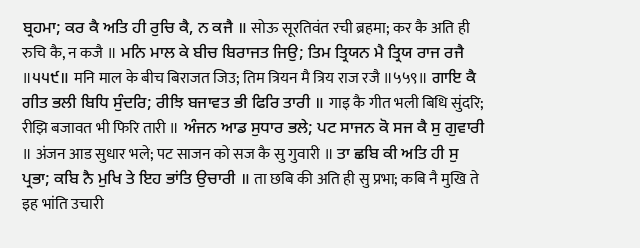ਬ੍ਰਹਮਾ; ਕਰ ਕੈ ਅਤਿ ਹੀ ਰੁਚਿ ਕੈ, ਨ ਕਜੈ ॥ सोऊ सूरतिवंत रची ब्रहमा; कर कै अति ही रुचि कै, न कजै ॥ ਮਨਿ ਮਾਲ ਕੇ ਬੀਚ ਬਿਰਾਜਤ ਜਿਉ; ਤਿਮ ਤ੍ਰਿਯਨ ਮੈ ਤ੍ਰਿਯ ਰਾਜ ਰਜੈ ॥੫੫੯॥ मनि माल के बीच बिराजत जिउ; तिम त्रियन मै त्रिय राज रजै ॥५५९॥ ਗਾਇ ਕੈ ਗੀਤ ਭਲੀ ਬਿਧਿ ਸੁੰਦਰਿ; ਰੀਝਿ ਬਜਾਵਤ ਭੀ ਫਿਰਿ ਤਾਰੀ ॥ गाइ कै गीत भली बिधि सुंदरि; रीझि बजावत भी फिरि तारी ॥ ਅੰਜਨ ਆਡ ਸੁਧਾਰ ਭਲੇ; ਪਟ ਸਾਜਨ ਕੋ ਸਜ ਕੈ ਸੁ ਗੁਵਾਰੀ ॥ अंजन आड सुधार भले; पट साजन को सज कै सु गुवारी ॥ ਤਾ ਛਬਿ ਕੀ ਅਤਿ ਹੀ ਸੁ ਪ੍ਰਭਾ; ਕਬਿ ਨੈ ਮੁਖਿ ਤੇ ਇਹ ਭਾਂਤਿ ਉਚਾਰੀ ॥ ता छबि की अति ही सु प्रभा; कबि नै मुखि ते इह भांति उचारी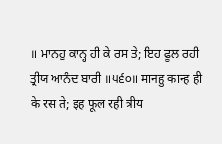॥ ਮਾਨਹੁ ਕਾਨ੍ਹ ਹੀ ਕੇ ਰਸ ਤੇ; ਇਹ ਫੂਲ ਰਹੀ ਤ੍ਰੀਯ ਆਨੰਦ ਬਾਰੀ ॥੫੬੦॥ मानहु कान्ह ही के रस ते; इह फूल रही त्रीय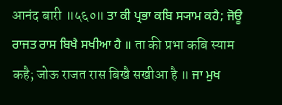आनंद बारी ॥५६०॥ ਤਾ ਕੀ ਪ੍ਰਭਾ ਕਬਿ ਸ੍ਯਾਮ ਕਹੈ; ਜੋਊ ਰਾਜਤ ਰਾਸ ਬਿਖੈ ਸਖੀਆ ਹੈ ॥ ता की प्रभा कबि स्याम कहै; जोऊ राजत रास बिखै सखीआ है ॥ ਜਾ ਮੁਖ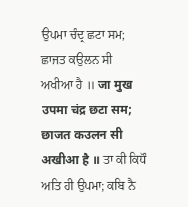ਉਪਮਾ ਚੰਦ੍ਰ ਛਟਾ ਸਮ; ਛਾਜਤ ਕਉਲਨ ਸੀ ਅਖੀਆ ਹੈ ॥ जा मुख उपमा चंद्र छटा सम; छाजत कउलन सी अखीआ है ॥ ਤਾ ਕੀ ਕਿਧੌ ਅਤਿ ਹੀ ਉਪਮਾ; ਕਬਿ ਨੈ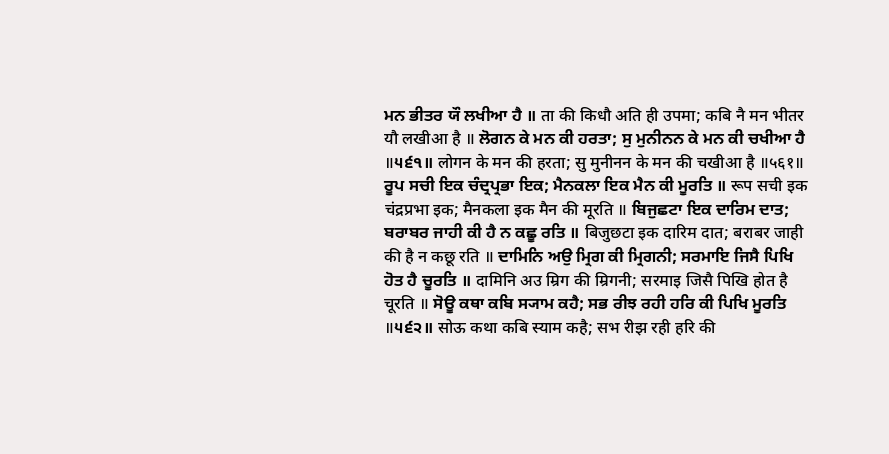ਮਨ ਭੀਤਰ ਯੌ ਲਖੀਆ ਹੈ ॥ ता की किधौ अति ही उपमा; कबि नै मन भीतर यौ लखीआ है ॥ ਲੋਗਨ ਕੇ ਮਨ ਕੀ ਹਰਤਾ; ਸੁ ਮੁਨੀਨਨ ਕੇ ਮਨ ਕੀ ਚਖੀਆ ਹੈ ॥੫੬੧॥ लोगन के मन की हरता; सु मुनीनन के मन की चखीआ है ॥५६१॥ ਰੂਪ ਸਚੀ ਇਕ ਚੰਦ੍ਰਪ੍ਰਭਾ ਇਕ; ਮੈਨਕਲਾ ਇਕ ਮੈਨ ਕੀ ਮੂਰਤਿ ॥ रूप सची इक चंद्रप्रभा इक; मैनकला इक मैन की मूरति ॥ ਬਿਜੁਛਟਾ ਇਕ ਦਾਰਿਮ ਦਾਤ; ਬਰਾਬਰ ਜਾਹੀ ਕੀ ਹੈ ਨ ਕਛੂ ਰਤਿ ॥ बिजुछटा इक दारिम दात; बराबर जाही की है न कछू रति ॥ ਦਾਮਿਨਿ ਅਉ ਮ੍ਰਿਗ ਕੀ ਮ੍ਰਿਗਨੀ; ਸਰਮਾਇ ਜਿਸੈ ਪਿਖਿ ਹੋਤ ਹੈ ਚੂਰਤਿ ॥ दामिनि अउ म्रिग की म्रिगनी; सरमाइ जिसै पिखि होत है चूरति ॥ ਸੋਊ ਕਥਾ ਕਬਿ ਸ੍ਯਾਮ ਕਹੈ; ਸਭ ਰੀਝ ਰਹੀ ਹਰਿ ਕੀ ਪਿਖਿ ਮੂਰਤਿ ॥੫੬੨॥ सोऊ कथा कबि स्याम कहै; सभ रीझ रही हरि की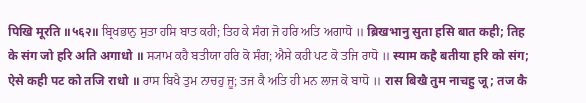पिखि मूरति ॥५६२॥ ਬ੍ਰਿਖਭਾਨੁ ਸੁਤਾ ਹਸਿ ਬਾਤ ਕਹੀ; ਤਿਹ ਕੇ ਸੰਗ ਜੋ ਹਰਿ ਅਤਿ ਅਗਾਧੋ ॥ ब्रिखभानु सुता हसि बात कही; तिह के संग जो हरि अति अगाधो ॥ ਸ੍ਯਾਮ ਕਹੈ ਬਤੀਯਾ ਹਰਿ ਕੋ ਸੰਗ; ਐਸੇ ਕਹੀ ਪਟ ਕੋ ਤਜਿ ਰਾਧੋ ॥ स्याम कहै बतीया हरि को संग; ऐसे कही पट को तजि राधो ॥ ਰਾਸ ਬਿਖੈ ਤੁਮ ਨਾਚਹੁ ਜੂ; ਤਜ ਕੈ ਅਤਿ ਹੀ ਮਨ ਲਾਜ ਕੋ ਬਾਧੋ ॥ रास बिखै तुम नाचहु जू; तज कै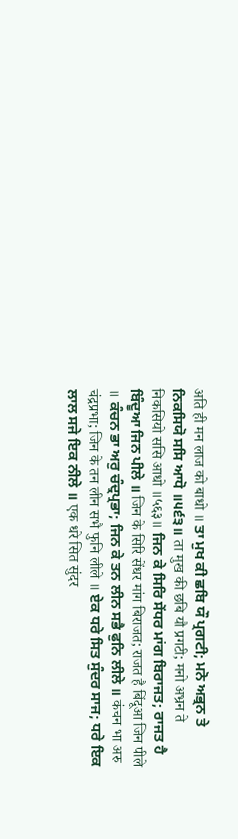अति ही मन लाज को बाधो ॥ ਤਾ ਮੁਖ ਕੀ ਛਬਿ ਯੌ ਪ੍ਰਗਟੀ; ਮਨੋ ਅਭ੍ਰਨ ਤੇ ਨਿਕਸਿਯੋ ਸਸਿ ਆਧੋ ॥੫੬੩॥ ता मुख की छबि यौ प्रगटी; मनो अभ्रन ते निकसियो ससि आधो ॥५६३॥ ਜਿਨ ਕੇ ਸਿਰਿ ਸੇਂਧਰ ਮਾਂਗ ਬਿਰਾਜਤ; ਰਾਜਤ ਹੈ ਬਿੰਦੂਆ ਜਿਨ ਪੀਲੇ ॥ जिन के सिरि सेंधर मांग बिराजत; राजत है बिंदूआ जिन पीले ॥ ਕੰਚਨ ਭਾ ਅਰੁ ਚੰਦ੍ਰਪ੍ਰਭਾ; ਜਿਨ ਕੇ ਤਨ ਲੀਨ ਸਭੈ ਫੁਨਿ ਲੀਲੇ ॥ कंचन भा अरु चंद्रप्रभा; जिन के तन लीन सभै फुनि लीले ॥ ਏਕ ਧਰੇ ਸਿਤ ਸੁੰਦਰ ਸਾਜ; ਧਰੇ ਇਕ ਲਾਲ ਸਜੇ ਇਕ ਨੀਲੇ ॥ एक धरे सित सुंदर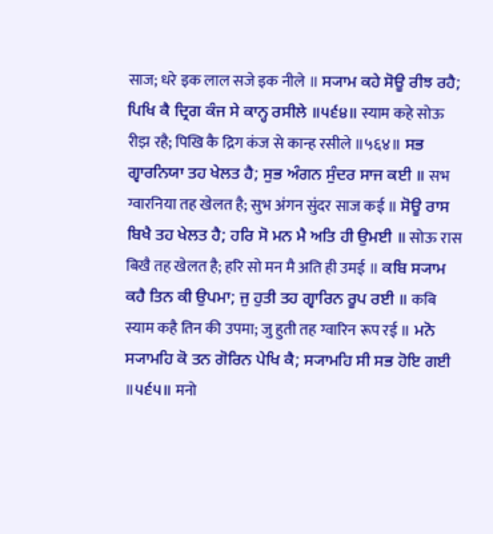साज; धरे इक लाल सजे इक नीले ॥ ਸ੍ਯਾਮ ਕਹੇ ਸੋਊ ਰੀਝ ਰਹੈ; ਪਿਖਿ ਕੈ ਦ੍ਰਿਗ ਕੰਜ ਸੇ ਕਾਨ੍ਹ ਰਸੀਲੇ ॥੫੬੪॥ स्याम कहे सोऊ रीझ रहै; पिखि कै द्रिग कंज से कान्ह रसीले ॥५६४॥ ਸਭ ਗ੍ਵਾਰਨਿਯਾ ਤਹ ਖੇਲਤ ਹੈ; ਸੁਭ ਅੰਗਨ ਸੁੰਦਰ ਸਾਜ ਕਈ ॥ सभ ग्वारनिया तह खेलत है; सुभ अंगन सुंदर साज कई ॥ ਸੋਊ ਰਾਸ ਬਿਖੈ ਤਹ ਖੇਲਤ ਹੈ; ਹਰਿ ਸੋ ਮਨ ਮੈ ਅਤਿ ਹੀ ਉਮਈ ॥ सोऊ रास बिखै तह खेलत है; हरि सो मन मै अति ही उमई ॥ ਕਬਿ ਸ੍ਯਾਮ ਕਹੈ ਤਿਨ ਕੀ ਉਪਮਾ; ਜੁ ਹੁਤੀ ਤਹ ਗ੍ਵਾਰਿਨ ਰੂਪ ਰਈ ॥ कबि स्याम कहै तिन की उपमा; जु हुती तह ग्वारिन रूप रई ॥ ਮਨੋ ਸ੍ਯਾਮਹਿ ਕੋ ਤਨ ਗੋਰਿਨ ਪੇਖਿ ਕੈ; ਸ੍ਯਾਮਹਿ ਸੀ ਸਭ ਹੋਇ ਗਈ ॥੫੬੫॥ मनो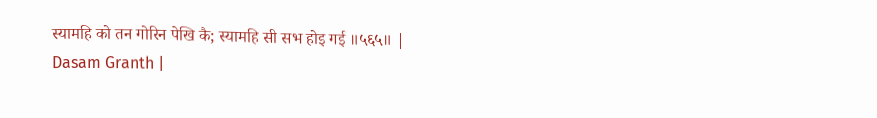स्यामहि को तन गोरिन पेखि कै; स्यामहि सी सभ होइ गई ॥५६५॥ |
Dasam Granth |